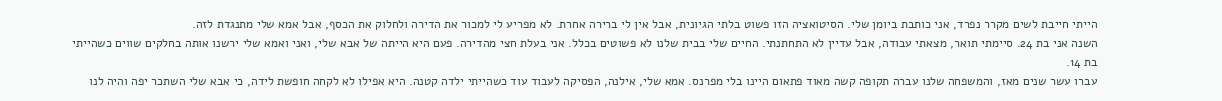הייתי חייבת לשים מקרר נפרד, אני כותבת ביומן שלי. הסיטואציה הזו פשוט בלתי הגיונית, אבל אין לי ברירה אחרת. לא מפריע לי למכור את הדירה ולחלוק את הכסף, אבל אמא שלי מתנגדת לזה.
השנה אני בת 24. סיימתי תואר, מצאתי עבודה, אבל עדיין לא התחתנתי. החיים שלי בבית שלנו לא פשוטים בכלל. אני בעלת חצי מהדירה. פעם היא הייתה של אבא שלי, ואני ואמא שלי ירשנו אותה בחלקים שווים כשהייתי בת 14.
עברו עשר שנים מאז, והמשפחה שלנו עברה תקופה קשה מאוד פתאום היינו בלי מפרנס. אמא שלי, אילנה, הפסיקה לעבוד עוד כשהייתי ילדה קטנה. היא אפילו לא לקחה חופשת לידה, כי אבא שלי השתכר יפה והיה לנו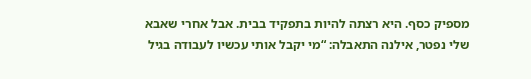מספיק כסף. היא רצתה להיות בתפקיד בבית. אבל אחרי שאבא שלי נפטר, אילנה התאבלה: “מי יקבל אותי עכשיו לעבודה בגיל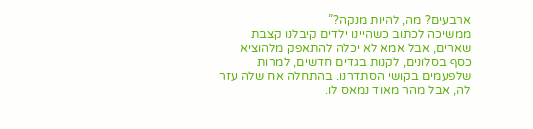ארבעים? מה, להיות מנקה?”
ממשיכה לכתוב כשהיינו ילדים קיבלנו קצבת שארים, אבל אמא לא יכלה להתאפק מלהוציא כסף בסלונים, לקנות בגדים חדשים, למרות שלפעמים בקושי הסתדרנו. בהתחלה אח שלה עזר לה, אבל מהר מאוד נמאס לו.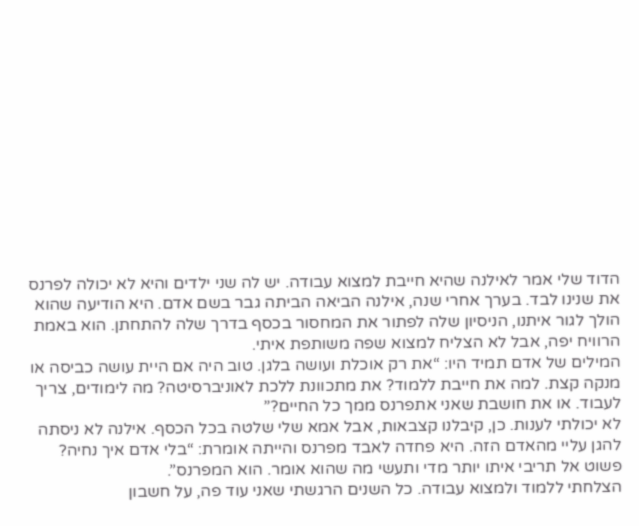הדוד שלי אמר לאילנה שהיא חייבת למצוא עבודה. יש לה שני ילדים והיא לא יכולה לפרנס את שנינו לבד. בערך אחרי שנה, אילנה הביאה הביתה גבר בשם אדם. היא הודיעה שהוא הולך לגור איתנו, הניסיון שלה לפתור את המחסור בכסף בדרך שלה להתחתן. הוא באמת הרוויח יפה, אבל לא הצליח למצוא שפה משותפת איתי.
המילים של אדם תמיד היו: “את רק אוכלת ועושה בלגן. טוב היה אם היית עושה כביסה או מנקה קצת. למה את חייבת ללמוד? את מתכוונת ללכת לאוניברסיטה? מה לימודים, צריך לעבוד. או את חושבת שאני אתפרנס ממך כל החיים?”
לא יכולתי לענות. כן, קיבלנו קצבאות, אבל אמא שלי שלטה בכל הכסף. אילנה לא ניסתה להגן עליי מהאדם הזה. היא פחדה לאבד מפרנס והייתה אומרת: “בלי אדם איך נחיה? פשוט אל תריבי איתו יותר מדי ותעשי מה שהוא אומר. הוא המפרנס”.
הצלחתי ללמוד ולמצוא עבודה. כל השנים הרגשתי שאני עוד פה, על חשבון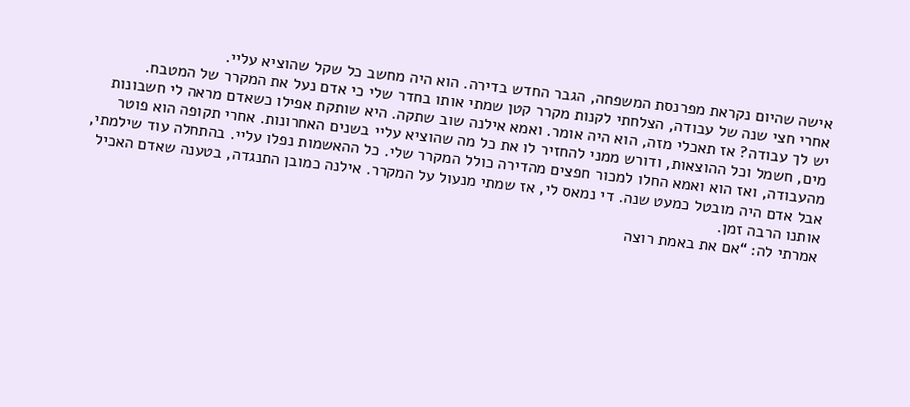אישה שהיום נקראת מפרנסת המשפחה, הגבר החדש בדירה. הוא היה מחשב כל שקל שהוציא עליי.
אחרי חצי שנה של עבודה, הצלחתי לקנות מקרר קטן שמתי אותו בחדר שלי כי אדם נעל את המקרר של המטבח.
יש לך עבודה? אז תאכלי מזה, הוא היה אומר. ואמא אילנה שוב שתקה. היא שותקת אפילו כשאדם מראה לי חשבונות מים, חשמל וכל ההוצאות, ודורש ממני להחזיר לו את כל מה שהוציא עליי בשנים האחרונות. אחרי תקופה הוא פוטר מהעבודה, ואז הוא ואמא החלו למכור חפצים מהדירה כולל המקרר שלי. כל ההאשמות נפלו עליי. בהתחלה עוד שילמתי, אבל אדם היה מובטל כמעט שנה. די נמאס לי, אז שמתי מנעול על המקרר. אילנה כמובן התנגדה, בטענה שאדם האכיל אותנו הרבה זמן.
אמרתי לה: “אם את באמת רוצה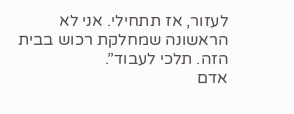לעזור, אז תתחילי. אני לא הראשונה שמחלקת רכוש בבית הזה. תלכי לעבוד”.
אדם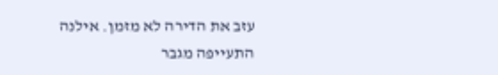עזב את הדירה לא מזמן. אילנה התעייפה מגבר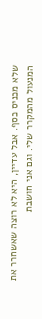שלא מכניס כסף. אבל עדיין, היא לא רוצה שאשחרר את המנעול מהמקרר שלי. וגם אני חושבת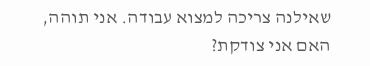שאילנה צריכה למצוא עבודה. אני תוהה, האם אני צודקת?